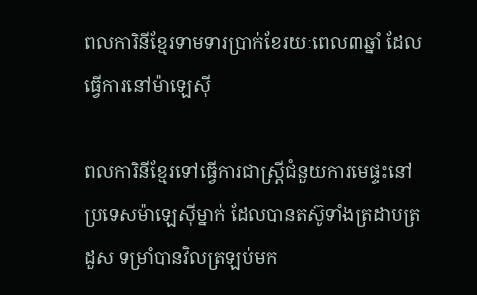ពលការិនីខ្មែរទាមទារប្រាក់ខែរយៈពេល៣ឆ្នាំ ដែលធ្វើការនៅម៉ាឡេស៊ី

ពលការិនីខ្មែរទៅធ្វើការជាស្ត្រីជំនួយការមេផ្ទះនៅប្រទេសម៉ាឡេស៊ីម្នាក់ ដែលបានតស៊ូទាំងត្រដាបត្រដួស ទម្រាំបានវិលត្រឡប់មក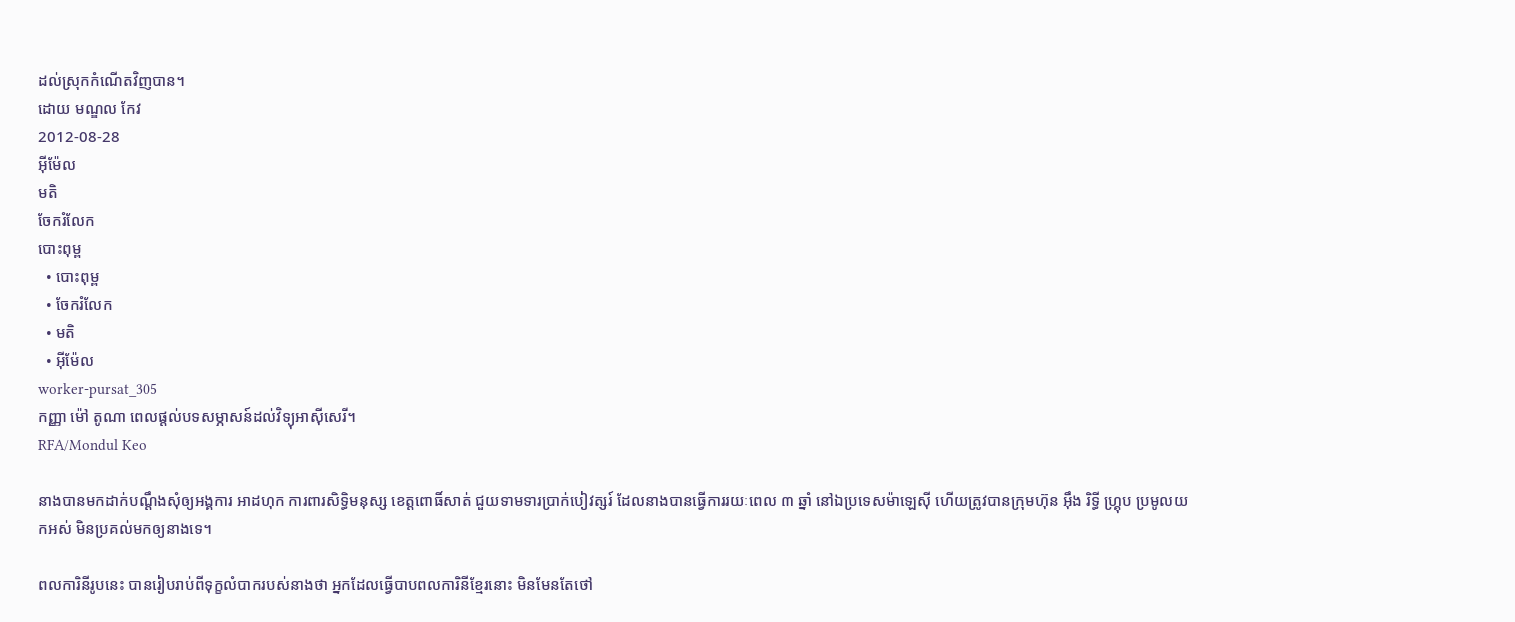ដល់ស្រុកកំណើតវិញបាន។
ដោយ មណ្ឌល កែវ
2012-08-28
អ៊ីម៉ែល
មតិ
ចែករំលែក
បោះពុម្ព
  • បោះពុម្ព
  • ចែករំលែក
  • មតិ
  • អ៊ីម៉ែល
worker-pursat_305
កញ្ញា ម៉ៅ តូណា ពេលផ្ដល់បទសម្ភាសន៍ដល់វិទ្យុអាស៊ីសេរី។
RFA/Mondul Keo

នាងបានមកដាក់បណ្ដឹងសុំឲ្យអង្គការ អាដហុក ការពារសិទ្ធិមនុស្ស ខេត្តពោធិ៍សាត់ ជួយទាមទារប្រាក់បៀវត្សរ៍ ដែលនាងបានធ្វើការរយៈពេល ៣ ឆ្នាំ នៅឯប្រទេសម៉ាឡេស៊ី ហើយត្រូវបានក្រុមហ៊ុន អ៊ឹង រិទ្ធី ហ្គ្រុប ប្រមូលយកអស់ មិនប្រគល់មកឲ្យនាងទេ។

ពលការិនីរូបនេះ បានរៀបរាប់ពីទុក្ខលំបាករបស់នាងថា អ្នកដែលធ្វើបាបពលការិនីខ្មែរនោះ មិនមែនតែថៅ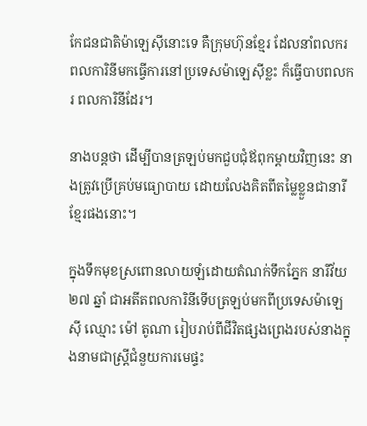កែជនជាតិម៉ាឡេស៊ីនោះទេ គឺក្រុមហ៊ុនខ្មែរ ដែលនាំពលករ ពលការិនីមកធ្វើការនៅប្រទេសម៉ាឡេស៊ីខ្លះ ក៏ធ្វើបាបពលករ ពលការិនីដែរ។

នាងបន្តថា ដើម្បីបានត្រឡប់មកជួបជុំឪពុកម្ដាយវិញនេះ នាងត្រូវប្រើគ្រប់មធ្យោបាយ ដោយលែងគិតពីតម្លៃខ្លួនជានារីខ្មែរផងនោះ។

ក្នុងទឹកមុខស្រពោនលាយឡំដោយតំណក់ទឹកភ្នែក នារីវ័យ ២៧ ឆ្នាំ ជាអតីតពលការិនីទើបត្រឡប់មកពីប្រទេសម៉ាឡេស៊ី ឈ្មោះ ម៉ៅ តូណា រៀបរាប់ពីជីវិតផ្សងព្រេងរបស់នាងក្នុងនាមជាស្ត្រីជំនួយការមេផ្ទះ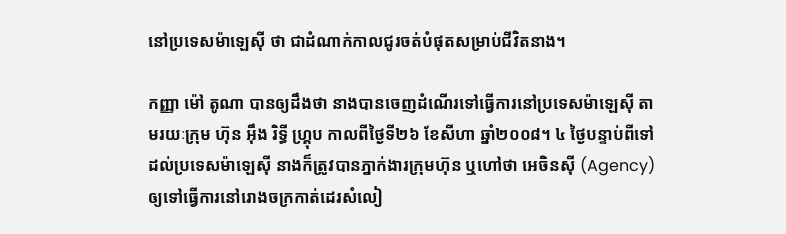នៅប្រទេសម៉ាឡេស៊ី ថា ជាដំណាក់កាលជូរចត់បំផុតសម្រាប់ជីវិតនាង។

កញ្ញា ម៉ៅ តូណា បានឲ្យដឹងថា នាងបានចេញដំណើរទៅធ្វើការនៅប្រទេសម៉ាឡេស៊ី តាមរយៈក្រុម ហ៊ុន អ៊ឹង រិទ្ធី ហ្គ្រុប កាលពីថ្ងៃទី២៦ ខែសីហា ឆ្នាំ២០០៨។ ៤ ថ្ងៃបន្ទាប់ពីទៅដល់ប្រទេសម៉ាឡេស៊ី នាងក៏ត្រូវបានភ្នាក់ងារក្រុមហ៊ុន ឬហៅថា អេចិនស៊ី (Agency) ឲ្យទៅធ្វើការនៅរោងចក្រកាត់ដេរសំលៀ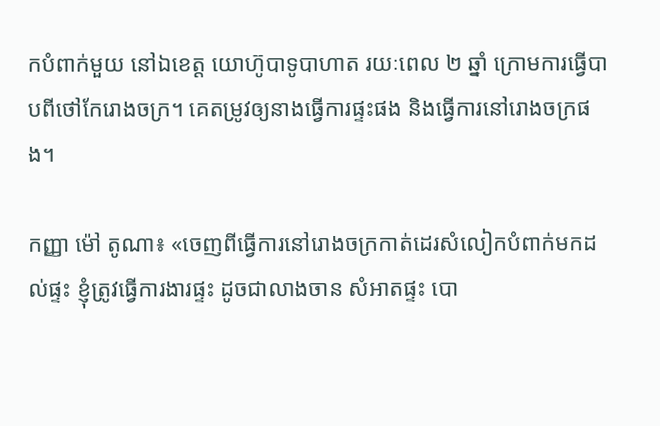កបំពាក់មួយ នៅឯខេត្ត យោហ៊ូបាទូបាហាត រយៈពេល ២ ឆ្នាំ ក្រោមការធ្វើបាបពីថៅកែរោងចក្រ។ គេតម្រូវឲ្យនាងធ្វើការផ្ទះផង និងធ្វើការនៅរោងចក្រផង។

កញ្ញា ម៉ៅ តូណា៖ «ចេញពីធ្វើការនៅរោងចក្រកាត់ដេរសំលៀកបំពាក់មកដល់ផ្ទះ ខ្ញុំត្រូវធ្វើការងារផ្ទះ ដូចជាលាងចាន សំអាតផ្ទះ បោ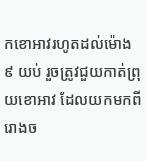កខោអាវរហូតដល់ម៉ោង ៩ យប់ រួចត្រូវជួយកាត់ព្រុយខោអាវ ដែលយកមកពីរោងច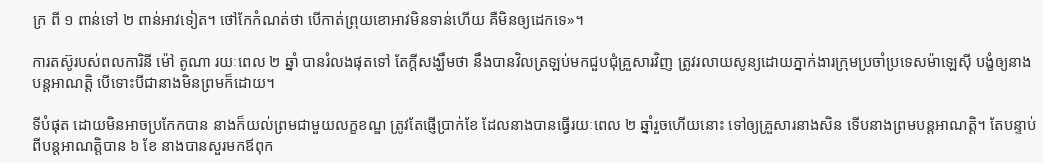ក្រ ពី ១ ពាន់ទៅ ២ ពាន់អាវទៀត។ ថៅកែកំណត់ថា បើកាត់ព្រុយខោអាវមិនទាន់ហើយ គឺមិនឲ្យដេកទេ»។

ការតស៊ូរបស់ពលការិនី ម៉ៅ តូណា រយៈពេល ២ ឆ្នាំ បានរំលងផុតទៅ តែក្ដីសង្ឃឹមថា នឹងបានវិលត្រឡប់មកជួបជុំគ្រួសារវិញ ត្រូវរលាយសូន្យដោយភ្នាក់ងារក្រុមប្រចាំប្រទេសម៉ាឡេស៊ី បង្ខំឲ្យនាងបន្តអាណត្តិ បើទោះបីជានាងមិនព្រមក៏ដោយ។

ទីបំផុត ដោយមិនអាចប្រកែកបាន នាងក៏យល់ព្រមជាមួយលក្ខខណ្ឌ ត្រូវតែផ្ញើប្រាក់ខែ ដែលនាងបានធ្វើរយៈពេល ២ ឆ្នាំរួចហើយនោះ ទៅឲ្យគ្រួសារនាងសិន ទើបនាងព្រមបន្តអាណត្តិ។ តែបន្ទាប់ពីបន្តអាណត្តិបាន ៦ ខែ នាងបានសួរមកឪពុក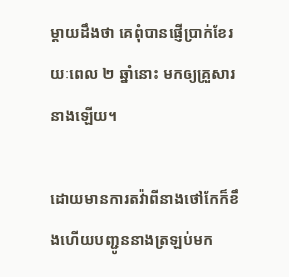ម្ដាយដឹងថា គេពុំបានផ្ញើប្រាក់ខែរយៈពេល ២ ឆ្នាំនោះ មកឲ្យគ្រួសារនាងឡើយ។

ដោយមានការតវ៉ាពីនាងថៅកែក៏ខឹងហើយបញ្ជូននាងត្រឡប់មក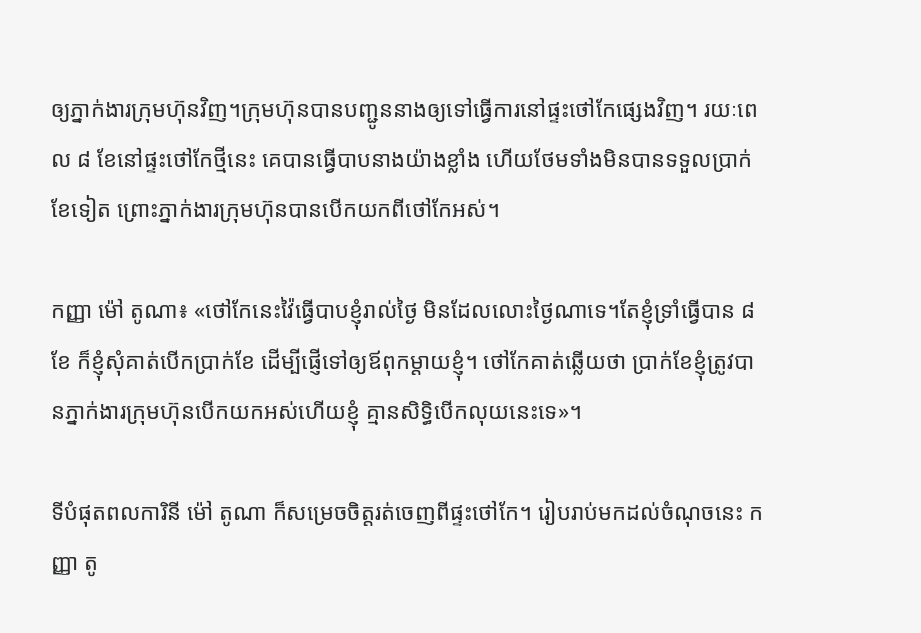ឲ្យភ្នាក់ងារក្រុមហ៊ុនវិញ។ក្រុមហ៊ុនបានបញ្ជូននាងឲ្យទៅធ្វើការនៅផ្ទះថៅកែផ្សេងវិញ។ រយៈពេល ៨ ខែនៅផ្ទះថៅកែថ្មីនេះ គេបានធ្វើបាបនាងយ៉ាងខ្លាំង ហើយថែមទាំងមិនបានទទួលប្រាក់ខែទៀត ព្រោះភ្នាក់ងារក្រុមហ៊ុនបានបើកយកពីថៅកែអស់។

កញ្ញា ម៉ៅ តូណា៖ «ថៅកែនេះវ៉ៃធ្វើបាបខ្ញុំរាល់ថ្ងៃ មិនដែលលោះថ្ងៃណាទេ។តែខ្ញុំទ្រាំធ្វើបាន ៨ ខែ ក៏ខ្ញុំសុំគាត់បើកប្រាក់ខែ ដើម្បីផ្ញើទៅឲ្យឪពុកម្ដាយខ្ញុំ។ ថៅកែគាត់ឆ្លើយថា ប្រាក់ខែខ្ញុំត្រូវបានភ្នាក់ងារក្រុមហ៊ុនបើកយកអស់ហើយខ្ញុំ គ្មានសិទ្ធិបើកលុយនេះទេ»។

ទីបំផុតពលការិនី ម៉ៅ តូណា ក៏សម្រេចចិត្តរត់ចេញពីផ្ទះថៅកែ។ រៀបរាប់មកដល់ចំណុចនេះ កញ្ញា តូ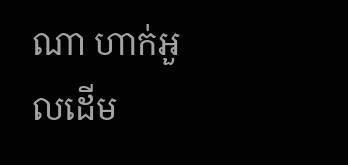ណា ហាក់អួលដើម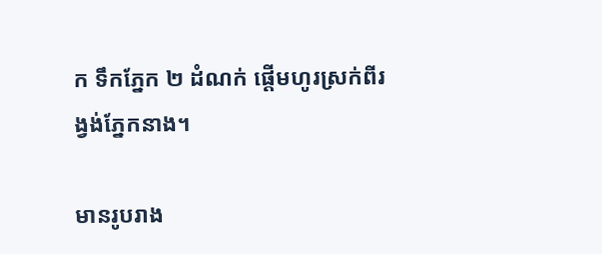ក ទឹកភ្នែក ២ ដំណក់ ផ្ដើមហូរស្រក់ពីរង្វង់ភ្នែកនាង។

មានរូបរាង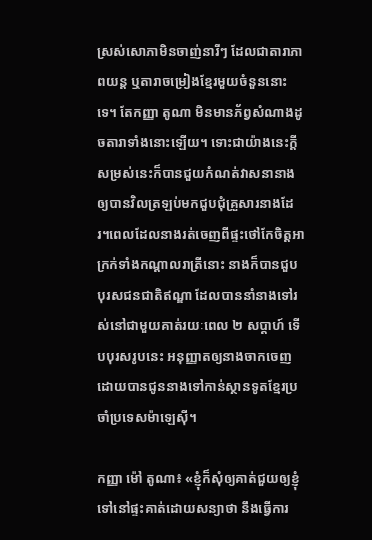ស្រស់សោភាមិនចាញ់នារីៗ ដែលជាតារាភាពយន្ត ឬតារាចម្រៀងខ្មែរមួយចំនួននោះទេ។ តែកញ្ញា តូណា មិនមានភ័ព្វសំណាងដូចតារាទាំងនោះឡើយ។ ទោះជាយ៉ាងនេះក្ដី សម្រស់នេះក៏បានជួយកំណត់វាសនានាងឲ្យបានវិលត្រឡប់មកជួបជុំគ្រួសារនាងដែរ។ពេលដែលនាងរត់ចេញពីផ្ទះថៅកែចិត្តអាក្រក់ទាំងកណ្ដាលរាត្រីនោះ នាងក៏បានជួបបុរសជនជាតិឥណ្ឌា ដែលបាននាំនាងទៅរស់នៅជាមួយគាត់រយៈពេល ២ សប្ដាហ៍ ទើបបុរសរូបនេះ អនុញ្ញាតឲ្យនាងចាកចេញដោយបានជូននាងទៅកាន់ស្ថានទូតខ្មែរប្រចាំប្រទេសម៉ាឡេស៊ី។

កញ្ញា ម៉ៅ តូណា៖ «ខ្ញុំក៏សុំឲ្យគាត់ជួយឲ្យខ្ញុំទៅនៅផ្ទះគាត់ដោយសន្យាថា នឹងធ្វើការ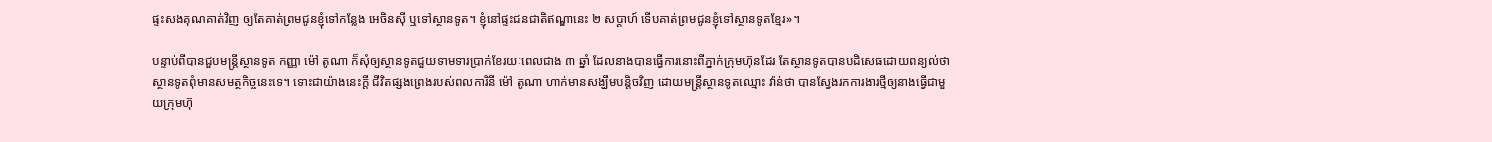ផ្ទះសងគុណគាត់វិញ ឲ្យតែគាត់ព្រមជូនខ្ញុំទៅកន្លែង អេចិនស៊ី ឬទៅស្ថានទូត។ ខ្ញុំនៅផ្ទះជនជាតិឥណ្ឌានេះ ២ សប្ដាហ៍ ទើបគាត់ព្រមជូនខ្ញុំទៅស្ថានទូតខ្មែរ»។

បន្ទាប់ពីបានជួបមន្ត្រីស្ថានទូត កញ្ញា ម៉ៅ តូណា ក៏សុំឲ្យស្ថានទូតជួយទាមទារប្រាក់ខែរយៈពេលជាង ៣ ឆ្នាំ ដែលនាងបានធ្វើការនោះពីភ្នាក់ក្រុមហ៊ុនដែរ តែស្ថានទូតបានបដិសេធដោយពន្យល់ថា ស្ថានទូតពុំមានសមត្ថកិច្ចនេះទេ។ ទោះជាយ៉ាងនេះក្ដី ជីវិតផ្សងព្រេងរបស់ពលការិនី ម៉ៅ តូណា ហាក់មានសង្ឃឹមបន្តិចវិញ ដោយមន្ត្រីស្ថានទូតឈ្មោះ វ៉ាន់ថា បានស្វែងរកការងារថ្មីឲ្យនាងធ្វើជាមួយក្រុមហ៊ុ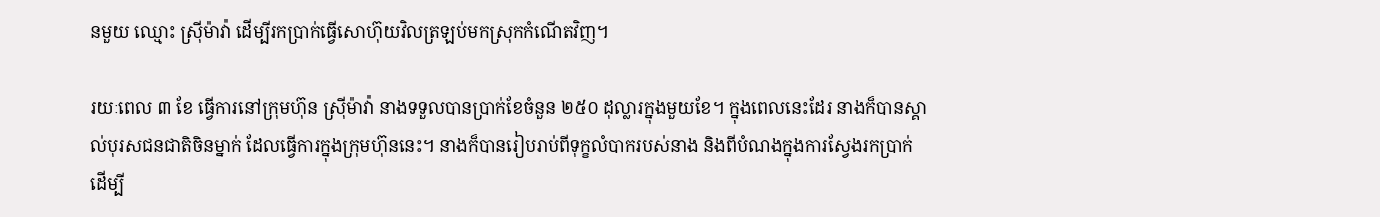នមួយ ឈ្មោះ ស្រ៊ីម៉ាវ៉ា ដើម្បីរកប្រាក់ធ្វើសោហ៊ុយវិលត្រឡប់មកស្រុកកំណើតវិញ។

រយៈពេល ៣ ខែ ធ្វើការនៅក្រុមហ៊ុន ស្រ៊ីម៉ាវ៉ា នាងទទួលបានប្រាក់ខែចំនួន ២៥០ ដុល្លារក្នុងមួយខែ។ ក្នុងពេលនេះដែរ នាងក៏បានស្គាល់បុរសជនជាតិចិនម្នាក់ ដែលធ្វើការក្នុងក្រុមហ៊ុននេះ។ នាងក៏បានរៀបរាប់ពីទុក្ខលំបាករបស់នាង និងពីបំណងក្នុងការស្វែងរកប្រាក់ ដើម្បី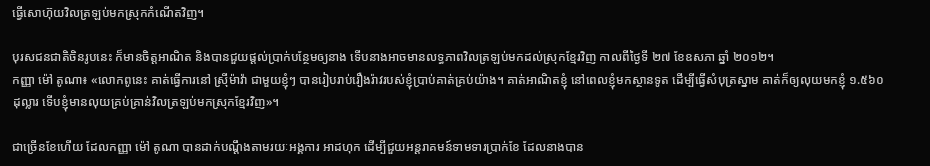ធ្វើសោហ៊ុយវិលត្រឡប់មកស្រុកកំណើតវិញ។

បុរសជនជាតិចិនរូបនេះ ក៏មានចិត្តអាណិត និងបានជួយផ្ដល់ប្រាក់បន្ថែមឲ្យនាង ទើបនាងអាចមានលទ្ធភាពវិលត្រឡប់មកដល់ស្រុកខ្មែរវិញ កាលពីថ្ងៃទី ២៧ ខែឧសភា ឆ្នាំ ២០១២។
កញ្ញា ម៉ៅ តូណា៖ «លោកពូនេះ គាត់ធ្វើការនៅ ស្រ៊ីម៉ាវ៉ា ជាមួយខ្ញុំៗ បានរៀបរាប់រឿងរ៉ាវរបស់ខ្ញុំប្រាប់គាត់គ្រប់យ៉ាង។ គាត់អាណិតខ្ញុំ នៅពេលខ្ញុំមកស្ថានទូត ដើម្បីធ្វើសំបុត្រស្នាម គាត់ក៏ឲ្យលុយមកខ្ញុំ ១.៥៦០ ដុល្លារ ទើបខ្ញុំមានលុយគ្រប់គ្រាន់វិលត្រឡប់មកស្រុកខ្មែរវិញ»។

ជាច្រើនខែហើយ ដែលកញ្ញា ម៉ៅ តូណា បានដាក់បណ្ដឹងតាមរយៈអង្គការ អាដហុក ដើម្បីជួយអន្តរាគមន៍ទាមទារប្រាក់ខែ ដែលនាងបាន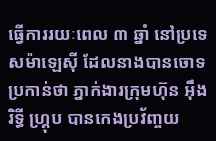ធ្វើការរយៈពេល ៣ ឆ្នាំ នៅប្រទេសម៉ាឡេស៊ី ដែលនាងបានចោទប្រកាន់ថា ភ្នាក់ងារក្រុមហ៊ុន អ៊ឹង រិទ្ធី ហ្គ្រុប បានកេងប្រវ័ញ្ចយ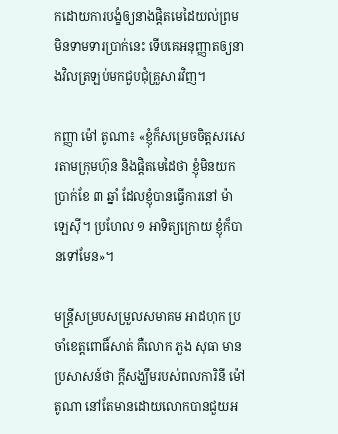កដោយការបង្ខំឲ្យនាងផ្ដិតមេដៃយល់ព្រម មិនទាមទារប្រាក់នេះ ទើបគេអនុញ្ញាតឲ្យនាងវិលត្រឡប់មកជួបជុំគ្រួសារវិញ។

កញ្ញា ម៉ៅ តូណា៖ «ខ្ញុំក៏សម្រេចចិត្តសរសេរតាមក្រុមហ៊ុន និងផ្ដិតមេដៃថា ខ្ញុំមិនយកប្រាក់ខែ ៣ ឆ្នាំ ដែលខ្ញុំបានធ្វើការនៅ ម៉ាឡេស៊ី។ ប្រហែល ១ អាទិត្យក្រោយ ខ្ញុំក៏បានទៅមែន»។

មន្ត្រីសម្របសម្រួលសមាគម អាដហុក ប្រចាំខេត្តពោធិ៍សាត់ គឺលោក ភួង សុធា មានប្រសាសន៍ថា ក្ដីសង្ឃឹមរបស់ពលការិនី ម៉ៅ តូណា នៅតែមានដោយលោកបានជួយអ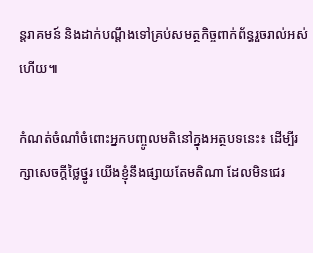ន្តរាគមន៍ និងដាក់បណ្ដឹងទៅគ្រប់សមត្ថកិច្ចពាក់ព័ន្ធរួចរាល់អស់ហើយ៕

កំណត់ចំណាំចំពោះអ្នកបញ្ចូលមតិនៅក្នុងអត្ថបទនេះ៖ ដើម្បីរក្សាសេចក្ដីថ្លៃថ្នូរ យើងខ្ញុំនឹងផ្សាយតែមតិណា ដែលមិនជេរ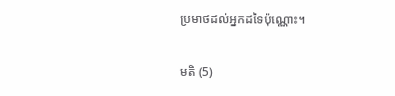ប្រមាថដល់អ្នកដទៃប៉ុណ្ណោះ។

មតិ (5)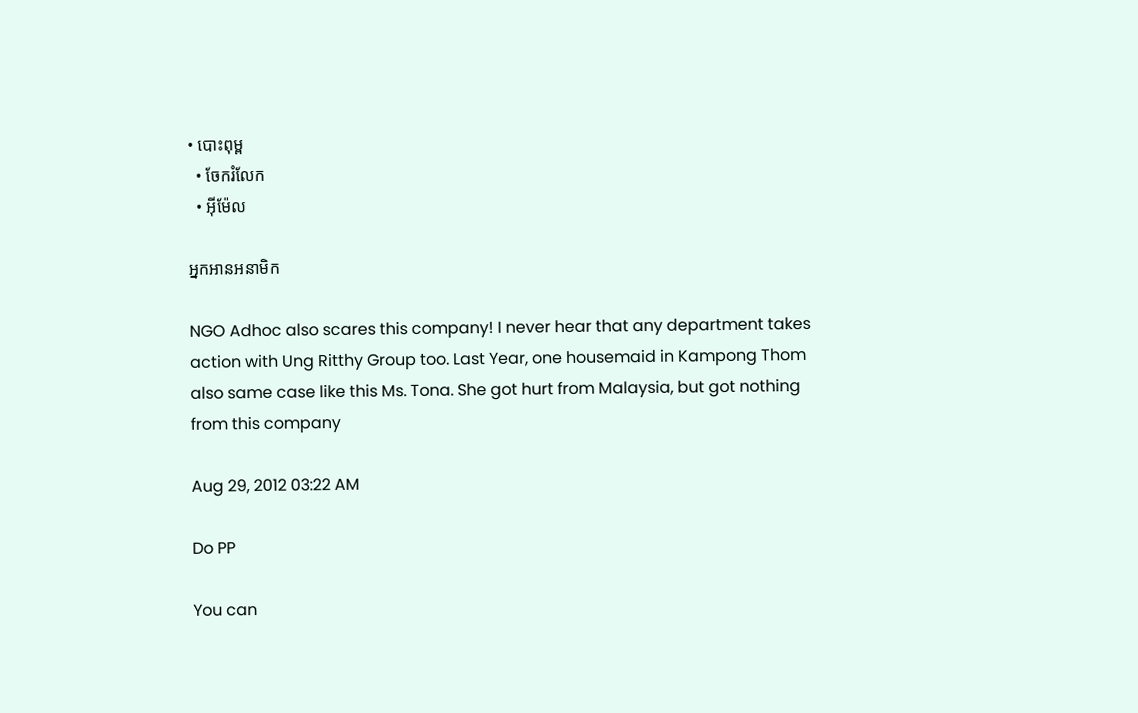• បោះពុម្ព
  • ចែករំលែក
  • អ៊ីម៉ែល

អ្នកអានអនាមិក

NGO Adhoc also scares this company! I never hear that any department takes action with Ung Ritthy Group too. Last Year, one housemaid in Kampong Thom also same case like this Ms. Tona. She got hurt from Malaysia, but got nothing from this company

Aug 29, 2012 03:22 AM

Do PP

You can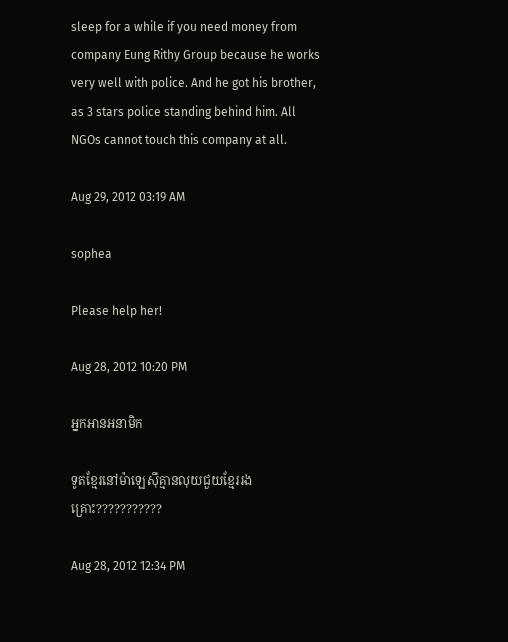sleep for a while if you need money from company Eung Rithy Group because he works very well with police. And he got his brother, as 3 stars police standing behind him. All NGOs cannot touch this company at all.

Aug 29, 2012 03:19 AM

sophea

Please help her!

Aug 28, 2012 10:20 PM

អ្នកអានអនាមិក

ទូតខ្មែរនៅម៉ាឡេស៊ីគ្មានលុយជួយខ្មែររងគ្រោះ???????????

Aug 28, 2012 12:34 PM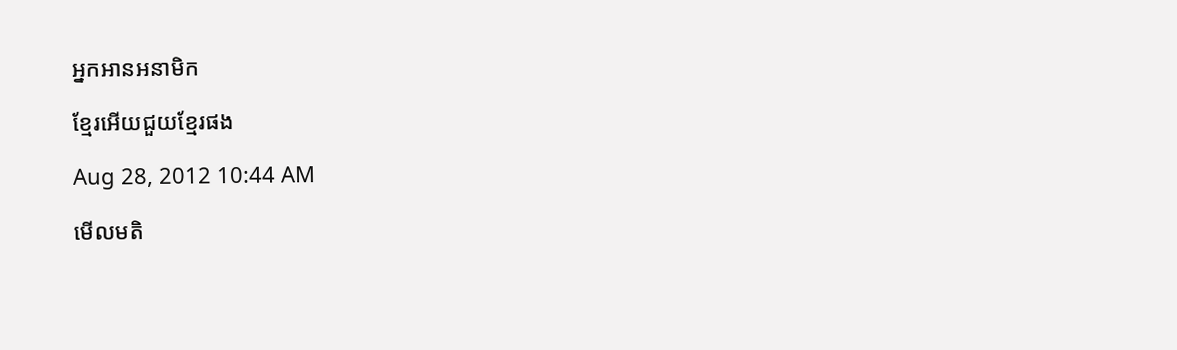អ្នកអានអនាមិក

ខ្មែរអេីយជួយខ្មែរផង

Aug 28, 2012 10:44 AM

មើលមតិ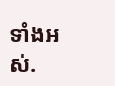ទាំងអស់.